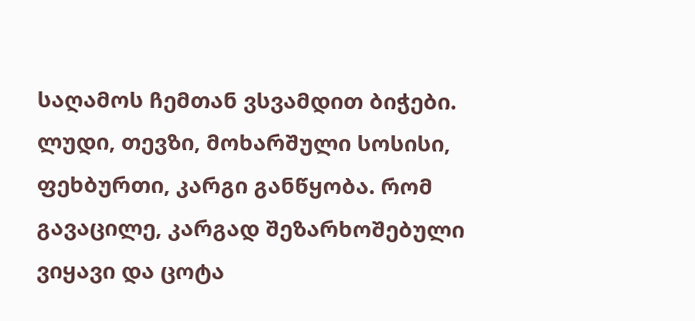საღამოს ჩემთან ვსვამდით ბიჭები. ლუდი, თევზი, მოხარშული სოსისი, ფეხბურთი, კარგი განწყობა. რომ გავაცილე, კარგად შეზარხოშებული ვიყავი და ცოტა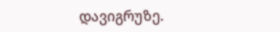დავიგრუზე.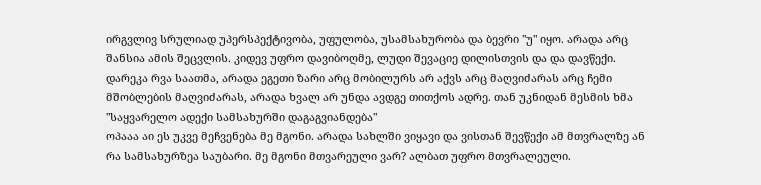ირგვლივ სრულიად უპერსპექტივობა, უფულობა, უსამსახურობა და ბევრი "უ" იყო. არადა არც შანსია ამის შეცვლის. კიდევ უფრო დავიბოღმე, ლუდი შევაციე დილისთვის და და დავწექი.
დარეკა რვა საათმა, არადა ეგეთი ზარი არც მობილურს არ აქვს არც მაღვიძარას არც ჩემი მშობლების მაღვიძარას, არადა ხვალ არ უნდა ავდგე თითქოს ადრე. თან უკნიდან მესმის ხმა "საყვარელო ადექი სამსახურში დაგაგვიანდება"
ოპააა აი ეს უკვე მეჩვენება მე მგონი. არადა სახლში ვიყავი და ვისთან შევწექი ამ მთვრალზე ან რა სამსახურზეა საუბარი. მე მგონი მთვარეული ვარ? ალბათ უფრო მთვრალეული.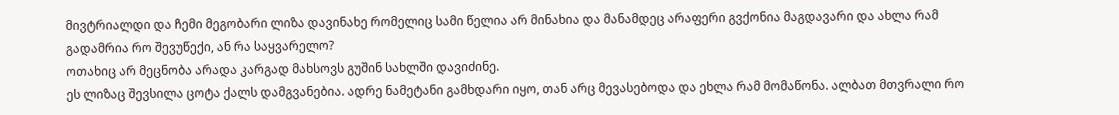მივტრიალდი და ჩემი მეგობარი ლიზა დავინახე რომელიც სამი წელია არ მინახია და მანამდეც არაფერი გვქონია მაგდავარი და ახლა რამ გადამრია რო შევუწექი, ან რა საყვარელო?
ოთახიც არ მეცნობა არადა კარგად მახსოვს გუშინ სახლში დავიძინე.
ეს ლიზაც შევსილა ცოტა ქალს დამგვანებია. ადრე ნამეტანი გამხდარი იყო, თან არც მევასებოდა და ეხლა რამ მომაწონა. ალბათ მთვრალი რო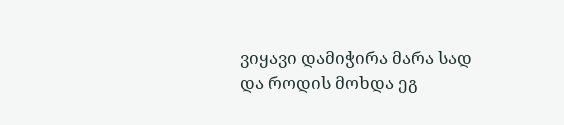ვიყავი დამიჭირა მარა სად და როდის მოხდა ეგ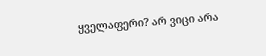ყველაფერი? არ ვიცი არა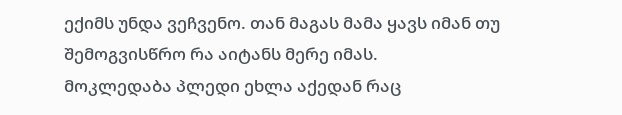ექიმს უნდა ვეჩვენო. თან მაგას მამა ყავს იმან თუ შემოგვისწრო რა აიტანს მერე იმას.
მოკლედაბა პლედი ეხლა აქედან რაც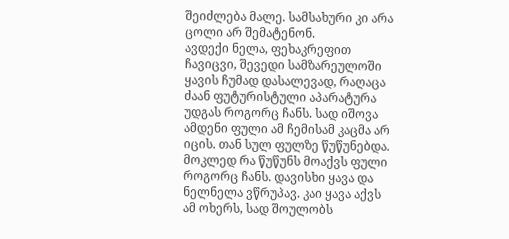შეიძლება მალე. სამსახური კი არა ცოლი არ შემატენონ.
ავდექი ნელა, ფეხაკრეფით ჩავიცვი, შევედი სამზარეულოში ყავის ჩუმად დასალევად, რაღაცა ძაან ფუტურისტული აპარატურა უდგას როგორც ჩანს. სად იშოვა ამდენი ფული ამ ჩემისამ კაცმა არ იცის. თან სულ ფულზე წუწუნებდა. მოკლედ რა წუწუნს მოაქვს ფული როგორც ჩანს. დავისხი ყავა და ნელნელა ვწრუპავ. კაი ყავა აქვს ამ ოხერს, სად შოულობს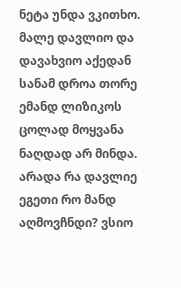ნეტა უნდა ვკითხო. მალე დავლიო და დავახვიო აქედან სანამ დროა თორე ემანდ ლიზიკოს ცოლად მოყვანა ნაღდად არ მინდა. არადა რა დავლიე ეგეთი რო მანდ აღმოვჩნდი? ვსიო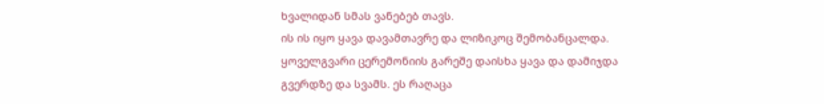ხვალიდან სმას ვანებებ თავს.
ის ის იყო ყავა დავამთავრე და ლიზიკოც შემობანცალდა. ყოველგვარი ცერემონიის გარეშე დაისხა ყავა და დამიჯდა გვერდზე და სვამს. ეს რაღაცა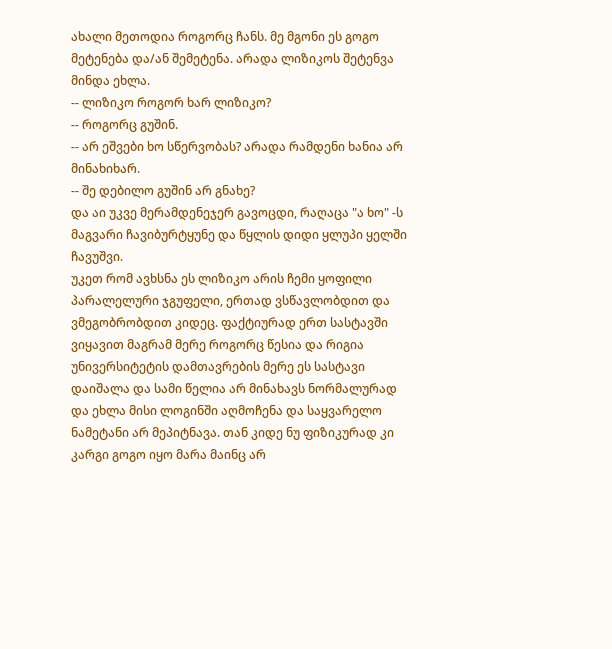ახალი მეთოდია როგორც ჩანს. მე მგონი ეს გოგო მეტენება და/ან შემეტენა. არადა ლიზიკოს შეტენვა მინდა ეხლა.
-- ლიზიკო როგორ ხარ ლიზიკო?
-- როგორც გუშინ.
-- არ ეშვები ხო სწერვობას? არადა რამდენი ხანია არ მინახიხარ.
-- შე დებილო გუშინ არ გნახე?
და აი უკვე მერამდენეჯერ გავოცდი, რაღაცა "ა ხო" -ს მაგვარი ჩავიბურტყუნე და წყლის დიდი ყლუპი ყელში ჩავუშვი.
უკეთ რომ ავხსნა ეს ლიზიკო არის ჩემი ყოფილი პარალელური ჯგუფელი, ერთად ვსწავლობდით და ვმეგობრობდით კიდეც. ფაქტიურად ერთ სასტავში ვიყავით მაგრამ მერე როგორც წესია და რიგია უნივერსიტეტის დამთავრების მერე ეს სასტავი დაიშალა და სამი წელია არ მინახავს ნორმალურად და ეხლა მისი ლოგინში აღმოჩენა და საყვარელო ნამეტანი არ მეპიტნავა. თან კიდე ნუ ფიზიკურად კი კარგი გოგო იყო მარა მაინც არ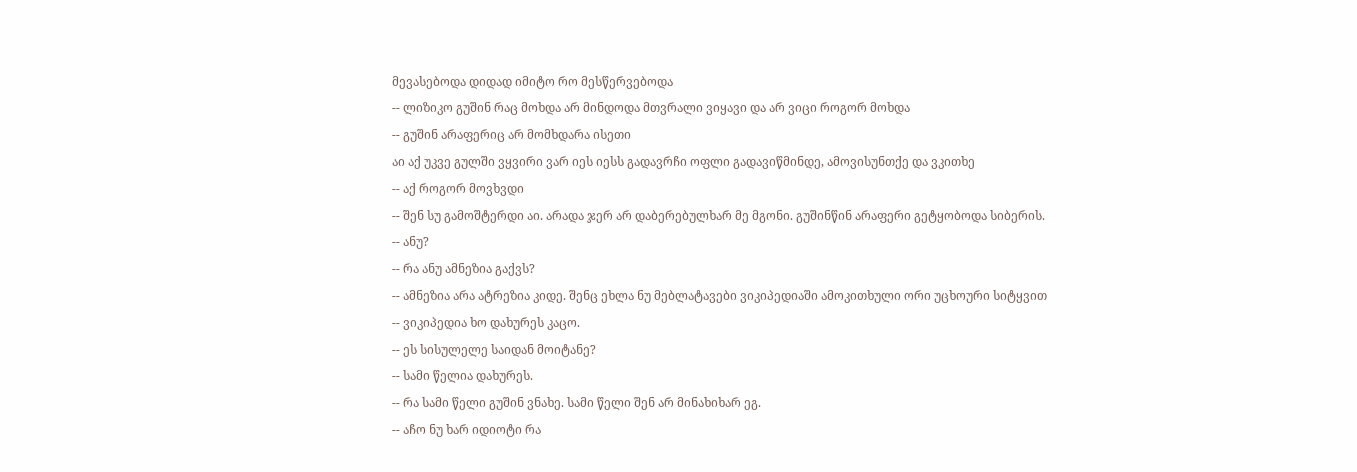მევასებოდა დიდად იმიტო რო მესწერვებოდა
-- ლიზიკო გუშინ რაც მოხდა არ მინდოდა მთვრალი ვიყავი და არ ვიცი როგორ მოხდა
-- გუშინ არაფერიც არ მომხდარა ისეთი
აი აქ უკვე გულში ვყვირი ვარ იეს იესს გადავრჩი ოფლი გადავიწმინდე, ამოვისუნთქე და ვკითხე
-- აქ როგორ მოვხვდი
-- შენ სუ გამოშტერდი აი. არადა ჯერ არ დაბერებულხარ მე მგონი. გუშინწინ არაფერი გეტყობოდა სიბერის.
-- ანუ?
-- რა ანუ ამნეზია გაქვს?
-- ამნეზია არა ატრეზია კიდე. შენც ეხლა ნუ მებლატავები ვიკიპედიაში ამოკითხული ორი უცხოური სიტყვით
-- ვიკიპედია ხო დახურეს კაცო.
-- ეს სისულელე საიდან მოიტანე?
-- სამი წელია დახურეს.
-- რა სამი წელი გუშინ ვნახე. სამი წელი შენ არ მინახიხარ ეგ.
-- აჩო ნუ ხარ იდიოტი რა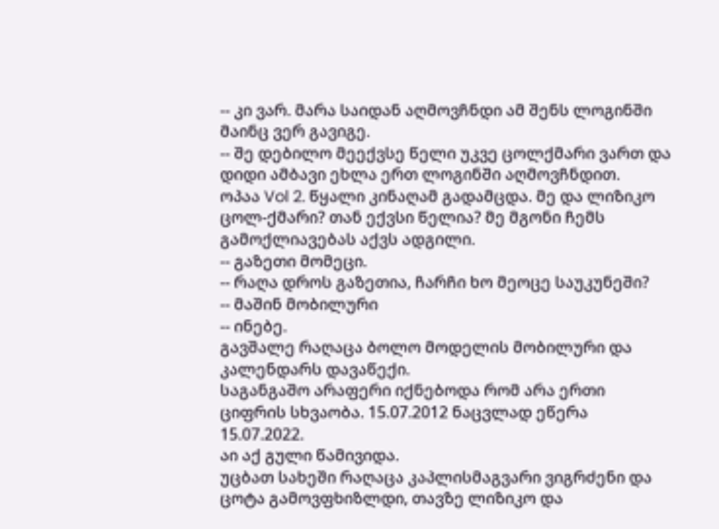-- კი ვარ. მარა საიდან აღმოვჩნდი ამ შენს ლოგინში მაინც ვერ გავიგე.
-- შე დებილო მეექვსე წელი უკვე ცოლქმარი ვართ და დიდი ამბავი ეხლა ერთ ლოგინში აღმოვჩნდით.
ოპაა Vol 2. წყალი კინაღამ გადამცდა. მე და ლიზიკო ცოლ-ქმარი? თან ექვსი წელია? მე მგონი ჩემს გამოქლიავებას აქვს ადგილი.
-- გაზეთი მომეცი.
-- რაღა დროს გაზეთია, ჩარჩი ხო მეოცე საუკუნეში?
-- მაშინ მობილური
-- ინებე.
გავშალე რაღაცა ბოლო მოდელის მობილური და კალენდარს დავაწექი.
საგანგაშო არაფერი იქნებოდა რომ არა ერთი ციფრის სხვაობა. 15.07.2012 ნაცვლად ეწერა 15.07.2022.
აი აქ გული წამივიდა.
უცბათ სახეში რაღაცა კაპლისმაგვარი ვიგრძენი და ცოტა გამოვფხიზლდი, თავზე ლიზიკო და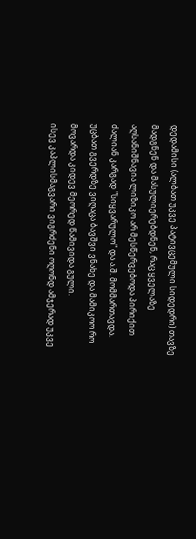დედამისი (ალბათ უკვე პატივცემული სიდედრი) თავზე მადგნენ და მასულიერებდნენ, რაც ყველაზე აღსანიშნავია ლიზიკო არ მესწერვებოდა პირიქით ძალიან კარგად "სიყვარულო" და ა.შ. მომმართავდა. უცბათ გვერდზე ვიღაცა ბავშვი ვნახე და მამიკოო რო მოვარდა კიდევ მეორედ წამივიდა გული.
ისევ კაპლისმაგვარი ვიგრძენი ოღონდ ამჯერად უკვე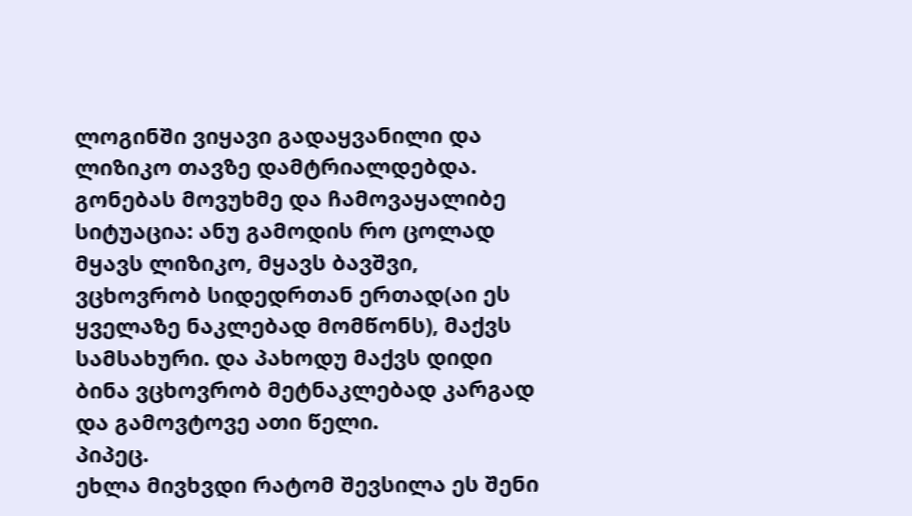ლოგინში ვიყავი გადაყვანილი და ლიზიკო თავზე დამტრიალდებდა.
გონებას მოვუხმე და ჩამოვაყალიბე სიტუაცია: ანუ გამოდის რო ცოლად მყავს ლიზიკო, მყავს ბავშვი, ვცხოვრობ სიდედრთან ერთად(აი ეს ყველაზე ნაკლებად მომწონს), მაქვს სამსახური. და პახოდუ მაქვს დიდი ბინა ვცხოვრობ მეტნაკლებად კარგად და გამოვტოვე ათი წელი.
პიპეც.
ეხლა მივხვდი რატომ შევსილა ეს შენი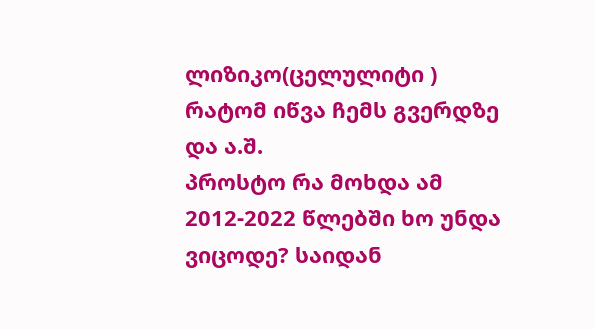ლიზიკო(ცელულიტი ) რატომ იწვა ჩემს გვერდზე და ა.შ.
პროსტო რა მოხდა ამ 2012-2022 წლებში ხო უნდა ვიცოდე? საიდან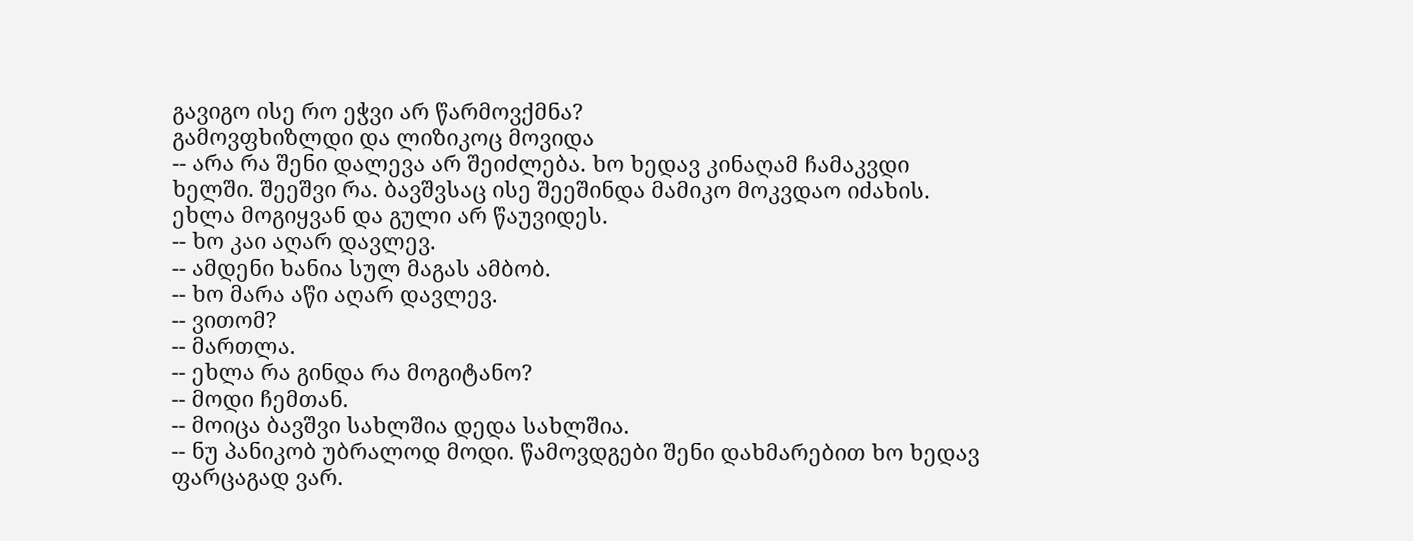გავიგო ისე რო ეჭვი არ წარმოვქმნა?
გამოვფხიზლდი და ლიზიკოც მოვიდა
-- არა რა შენი დალევა არ შეიძლება. ხო ხედავ კინაღამ ჩამაკვდი ხელში. შეეშვი რა. ბავშვსაც ისე შეეშინდა მამიკო მოკვდაო იძახის. ეხლა მოგიყვან და გული არ წაუვიდეს.
-- ხო კაი აღარ დავლევ.
-- ამდენი ხანია სულ მაგას ამბობ.
-- ხო მარა აწი აღარ დავლევ.
-- ვითომ?
-- მართლა.
-- ეხლა რა გინდა რა მოგიტანო?
-- მოდი ჩემთან.
-- მოიცა ბავშვი სახლშია დედა სახლშია.
-- ნუ პანიკობ უბრალოდ მოდი. წამოვდგები შენი დახმარებით ხო ხედავ ფარცაგად ვარ.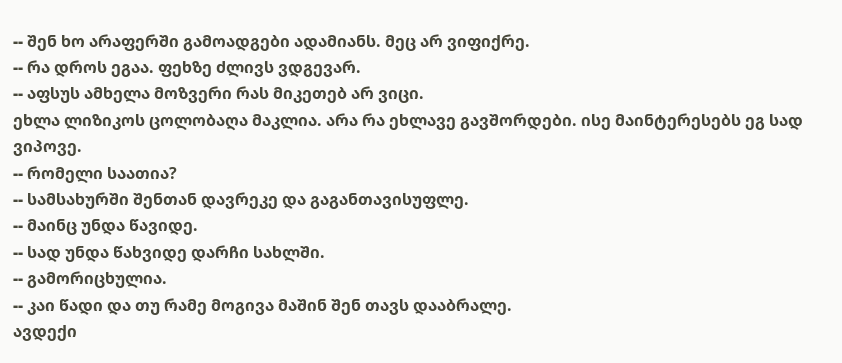-- შენ ხო არაფერში გამოადგები ადამიანს. მეც არ ვიფიქრე.
-- რა დროს ეგაა. ფეხზე ძლივს ვდგევარ.
-- აფსუს ამხელა მოზვერი რას მიკეთებ არ ვიცი.
ეხლა ლიზიკოს ცოლობაღა მაკლია. არა რა ეხლავე გავშორდები. ისე მაინტერესებს ეგ სად ვიპოვე.
-- რომელი საათია?
-- სამსახურში შენთან დავრეკე და გაგანთავისუფლე.
-- მაინც უნდა წავიდე.
-- სად უნდა წახვიდე დარჩი სახლში.
-- გამორიცხულია.
-- კაი წადი და თუ რამე მოგივა მაშინ შენ თავს დააბრალე.
ავდექი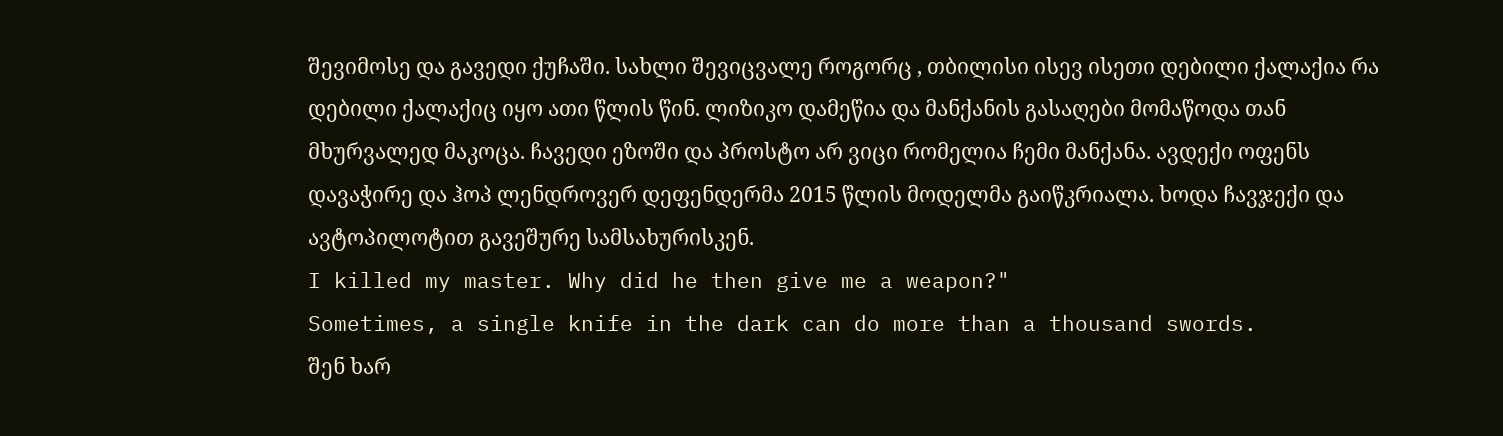შევიმოსე და გავედი ქუჩაში. სახლი შევიცვალე როგორც , თბილისი ისევ ისეთი დებილი ქალაქია რა დებილი ქალაქიც იყო ათი წლის წინ. ლიზიკო დამეწია და მანქანის გასაღები მომაწოდა თან მხურვალედ მაკოცა. ჩავედი ეზოში და პროსტო არ ვიცი რომელია ჩემი მანქანა. ავდექი ოფენს დავაჭირე და ჰოპ ლენდროვერ დეფენდერმა 2015 წლის მოდელმა გაიწკრიალა. ხოდა ჩავჯექი და ავტოპილოტით გავეშურე სამსახურისკენ.
I killed my master. Why did he then give me a weapon?"
Sometimes, a single knife in the dark can do more than a thousand swords.
შენ ხარ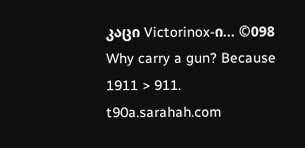კაცი Victorinox-ი... ©098
Why carry a gun? Because 1911 > 911.
t90a.sarahah.com